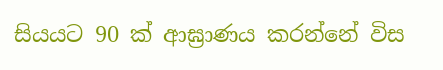සියයට 90 ක් ආඝ්‍රාණය කරන්නේ විස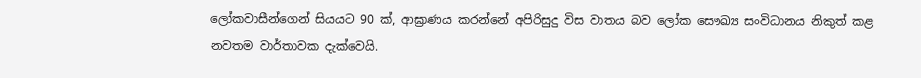ලෝකවාසීන්ගෙන් සියයට 90 ක්, ආඝ්‍රාණය කරන්නේ අපිරිසුදු විස වාතය බව ලෝක සෞඛ්‍ය සංවිධානය නිකුත් කළ නවතම වාර්තාවක දැක්වෙයි.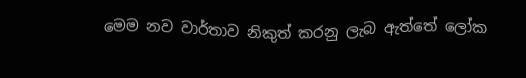මෙම නව වාර්තාව නිකුත් කරනු ලැබ ඇත්තේ ලෝක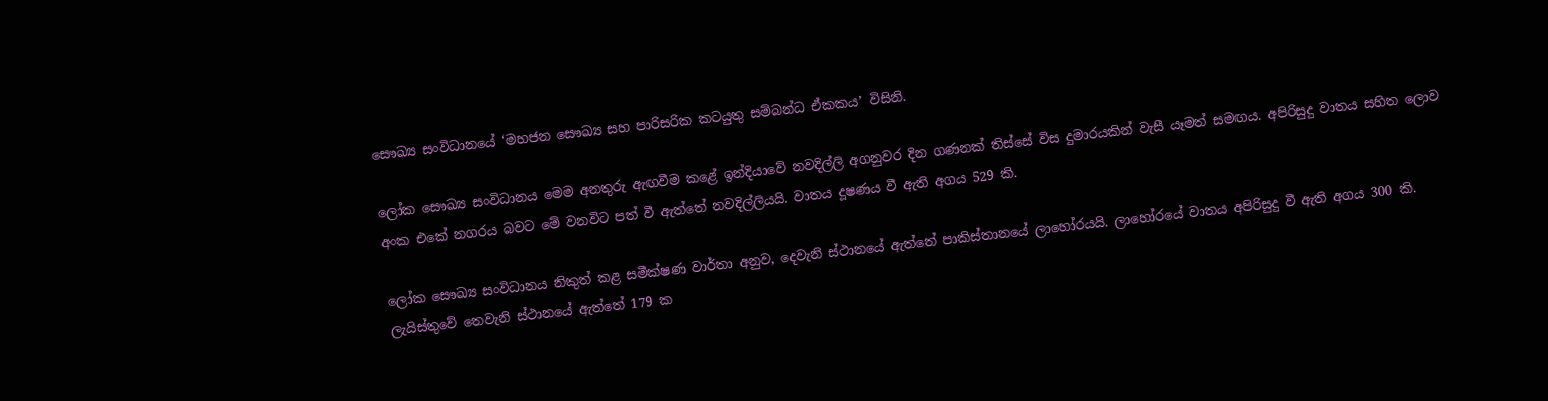සෞඛ්‍ය සංවිධානයේ ‘මහජන සෞඛ්‍ය සහ පාරිසරික කටයුතු සම්බන්ධ ඒකකය’ විසිනි.

ලෝක සෞඛ්‍ය සංවිධානය මෙම අනතුරු ඇඟවීම කළේ ඉන්දියාවේ නවදිල්ලි අගනුවර දින ගණනක් තිස්සේ විස දුමාරයකින් වැසී යෑමත් සමඟය. අපිරිසුදු වාතය සහිත ලොව අංක එකේ නගරය බවට මේ වනවිට පත් වී ඇත්තේ නවදිල්ලියයි. වාතය දූෂණය වී ඇති අගය 529 කි.

ලෝක සෞඛ්‍ය සංවිධානය නිකුත් කළ සමීක්ෂණ වාර්තා අනුව, දෙවැනි ස්ථානයේ ඇත්තේ පාකිස්තානයේ ලාහෝරයයි. ලාහෝරයේ වාතය අපිරිසුදු වී ඇති අගය 300 කි. ලැයිස්තුවේ තෙවැනි ස්ථානයේ ඇත්තේ 179 ක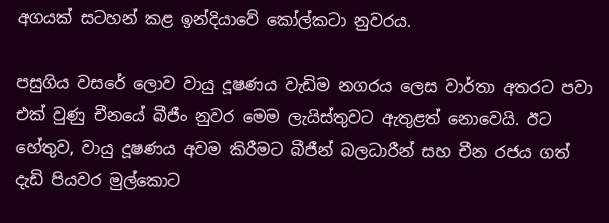අගයක් සටහන් කළ ඉන්දියාවේ කෝල්කටා නුවරය.

පසුගිය වසරේ ලොව වායු දූෂණය වැඩිම නගරය ලෙස වාර්තා අතරට පවා එක් වුණු චීනයේ බීජීං නුවර මෙම ලැයිස්තුවට ඇතුළත් නොවෙයි. ඊට හේතුව, වායු දූෂණය අවම කිරීමට බීජීන් බලධාරීන් සහ චීන රජය ගත් දැඩි පියවර මුල්කොට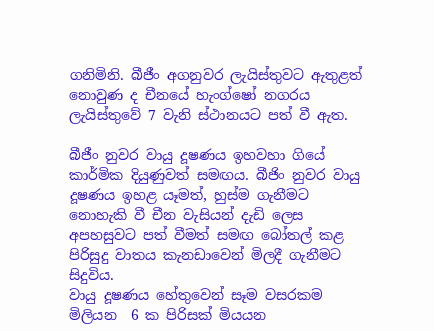ගනිමිනි. බීජීං අගනුවර ලැයිස්තුවට ඇතුළත් නොවුණ ද චීනයේ හැංග්ෂෝ නගරය ලැයිස්තුවේ 7 වැනි ස්ථානයට පත් වී ඇත.

බීජීං නුවර වායු දූෂණය ඉහවහා ගියේ කාර්මික දියුණුවත් සමඟය. බීජිං නුවර වායු දූෂණය ඉහළ යෑමත්, හුස්ම ගැනීමට නොහැකි වී චීන වැසියන් දැඩි ලෙස අපහසුවට පත් වීමත් සමඟ බෝතල් කළ පිරිසුදු වාතය කැනඩාවෙන් මිලදී ගැනීමට සිදුවිය.
වායු දූෂණය හේතුවෙන් සෑම වසරකම මිලියන  6 ක පිරිසක් මියයන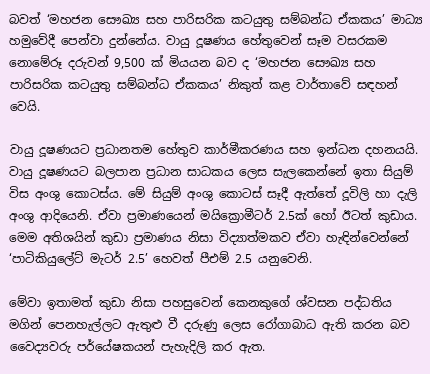බවත් ‘මහජන සෞඛ්‍ය සහ පාරිසරික කටයුතු සම්බන්ධ ඒකකය’ මාධ්‍ය හමුවේදී පෙන්වා දුන්නේය. වායු දූෂණය හේතුවෙන් සෑම වසරකම නොමේරූ දරුවන් 9,500 ක් මියයන බව ද ‘මහජන සෞඛ්‍ය සහ පාරිසරික කටයුතු සම්බන්ධ ඒකකය’ නිකුත් කළ වාර්තාවේ සඳහන් වෙයි.

වායු දූෂණයට ප්‍රධානතම හේතුව කාර්මීකරණය සහ ඉන්ධන දහනයයි. වායු දූෂණයට බලපාන ප්‍රධාන සාධකය ලෙස සැලකෙන්නේ ඉතා සියුම් විස අංශු කොටස්ය. මේ සියුම් අංශු කොටස් සෑදී ඇත්තේ දූවිලි හා දැලි අංශු ආදියෙනි. ඒවා ප්‍රමාණයෙන් මයික්‍රොමීටර් 2.5ක් හෝ ඊටත් කුඩාය. මෙම අතිශයින් කුඩා ප්‍රමාණය නිසා විද්‍යාත්මකව ඒවා හැඳින්වෙන්නේ ‘පාටිකියුලේට් මැටර් 2.5’ හෙවත් පීඑම් 2.5 යනුවෙනි.

මේවා ඉතාමත් කුඩා නිසා පහසුවෙන් කෙනකුගේ ශ්වසන පද්ධතිය මගින් පෙනහැල්ලට ඇතුළු වී දරුණු ලෙස රෝගාබාධ ඇති කරන බව වෛද්‍යවරු පර්යේෂකයන් පැහැදිලි කර ඇත.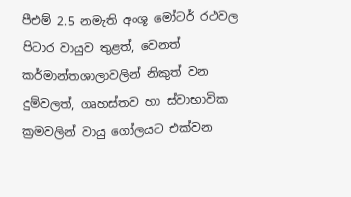පීඑම් 2.5 නමැති අංශූ මෝටර් රථවල පිටාර වායුව තුළත්, වෙනත් කර්මාන්තශාලාවලින් නිකුත් වන දුම්වලත්, ගෘහස්තව හා ස්වාභාවික ක්‍රමවලින් වායු ගෝලයට එක්වන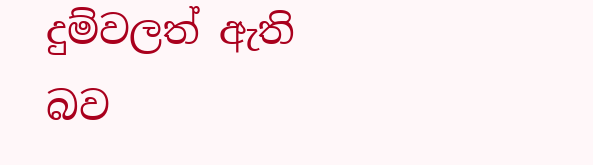දුම්වලත් ඇති බව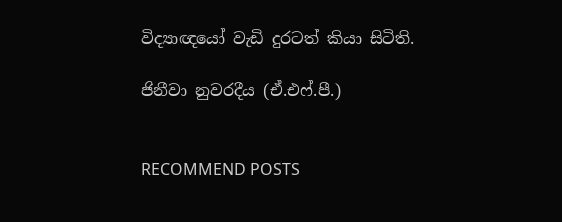විද්‍යාඥයෝ වැඩි දුරටත් කියා සිටිති.

ජිනීවා නුවරදීය (ඒ.එෆ්.පී.)


RECOMMEND POSTS